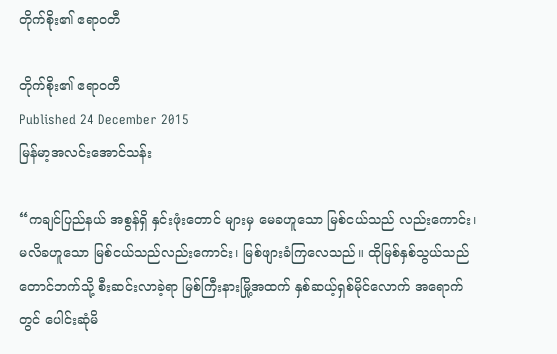တိုက်စိုး၏ ဧရာဝတီ

တိုက်စိုး၏ ဧရာဝတီ
Published 24 December 2015
မြန်မာ့အလင်းအောင်သန်း

“ကချင်ပြည်နယ် အစွန်ရှိ နှင်းဖုံးတောင် များမှ မေခဟူသော မြစ်ငယ်သည် လည်းကောင်း၊ မလိခဟူသော မြစ်ငယ်သည်လည်းကောင်း၊ မြစ်ဖျားခံကြလေသည်။ ထိုမြစ်နှစ်သွယ်သည် တောင်ဘက်သို့ စီးဆင်းလာခဲ့ရာ မြစ်ကြီးနားမြို့အထက် နှစ်ဆယ့်ရှစ်မိုင်လောက် အရောက်တွင် ပေါင်းဆုံမိ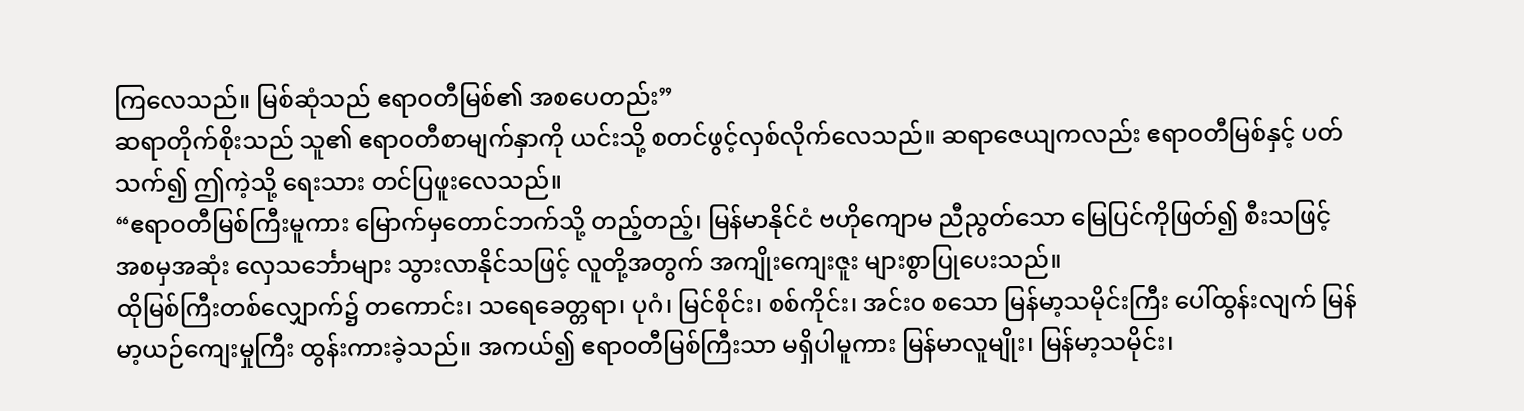ကြလေသည်။ မြစ်ဆုံသည် ဧရာဝတီမြစ်၏ အစပေတည်း”
ဆရာတိုက်စိုးသည် သူ၏ ဧရာဝတီစာမျက်နှာကို ယင်းသို့ စတင်ဖွင့်လှစ်လိုက်လေသည်။ ဆရာဇေယျကလည်း ဧရာဝတီမြစ်နှင့် ပတ်သက်၍ ဤကဲ့သို့ ရေးသား တင်ပြဖူးလေသည်။
“ဧရာဝတီမြစ်ကြီးမူကား မြောက်မှတောင်ဘက်သို့ တည့်တည့်၊ မြန်မာနိုင်ငံ ဗဟိုကျောမ ညီညွတ်သော မြေပြင်ကိုဖြတ်၍ စီးသဖြင့် အစမှအဆုံး လှေသင်္ဘောများ သွားလာနိုင်သဖြင့် လူတို့အတွက် အကျိုးကျေးဇူး များစွာပြုပေးသည်။
ထိုမြစ်ကြီးတစ်လျှောက်၌ တကောင်း၊ သရေခေတ္တရာ၊ ပုဂံ၊ မြင်စိုင်း၊ စစ်ကိုင်း၊ အင်း၀ စသော မြန်မာ့သမိုင်းကြီး ပေါ်ထွန်းလျက် မြန်မာ့ယဉ်ကျေးမှုကြီး ထွန်းကားခဲ့သည်။ အကယ်၍ ဧရာဝတီမြစ်ကြီးသာ မရှိပါမူကား မြန်မာလူမျိုး၊ မြန်မာ့သမိုင်း၊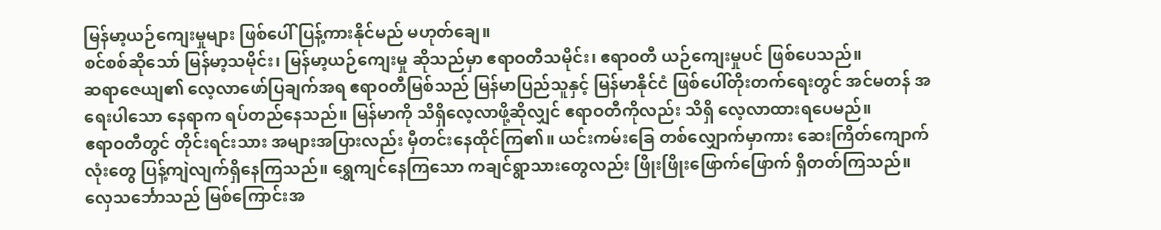မြန်မာ့ယဉ်ကျေးမှုများ ဖြစ်ပေါ် ပြန့်ကားနိုင်မည် မဟုတ်ချေ။
စင်စစ်ဆိုသော် မြန်မာ့သမိုင်း၊ မြန်မာ့ယဉ်ကျေးမှု ဆိုသည်မှာ ဧရာဝတီသမိုင်း၊ ဧရာဝတီ ယဉ်ကျေးမှုပင် ဖြစ်ပေသည်။
ဆရာဇေယျ၏ လေ့လာဖော်ပြချက်အရ ဧရာဝတီမြစ်သည် မြန်မာပြည်သူနှင့် မြန်မာနိုင်ငံ ဖြစ်ပေါ်တိုးတက်ရေးတွင် အင်မတန် အရေးပါသော နေရာက ရပ်တည်နေသည်။ မြန်မာကို သိရှိလေ့လာဖို့ဆိုလျှင် ဧရာဝတီကိုလည်း သိရှိ လေ့လာထားရပေမည်။
ဧရာဝတီတွင် တိုင်းရင်းသား အများအပြားလည်း မှီတင်းနေထိုင်ကြ၏။ ယင်းကမ်းခြေ တစ်လျှောက်မှာကား ဆေးကြိတ်ကျောက်လုံးတွေ ပြန့်ကျဲလျက်ရှိနေကြသည်။ ရွှေကျင်နေကြသော ကချင်ရွာသားတွေလည်း ဖြိုးဖြိုးဖြောက်ဖြောက် ရှိတတ်ကြသည်။
လှေသင်္ဘောသည် မြစ်ကြောင်းအ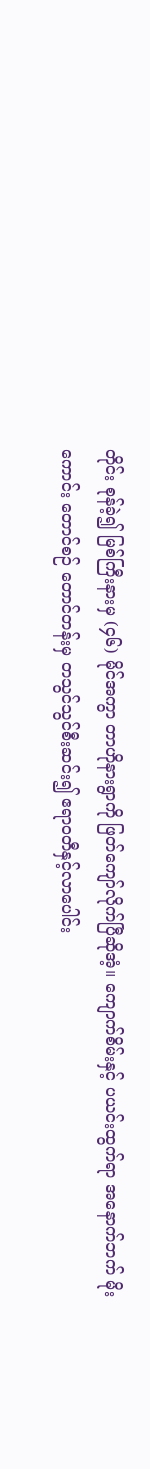တိုင်း စုန်ခဲ့၍ မြစ်ကြီးနားမှ (၄၆) မိုင်အကွာ တာဟိုနားရွာကို ဖြတ်ကျော်လိုက်ပြီဆိုအံ့။ ကျောက်စိမ်းနှင့် ပယင်းထွက်ရာ အနောက်ဘက် မိုးကောင်း တောင်စဉ် တောင်တန်းမှ တသွင်သွင်စီးဆင်း၍ ဧရာဝတီနှင့်လာပေါင်း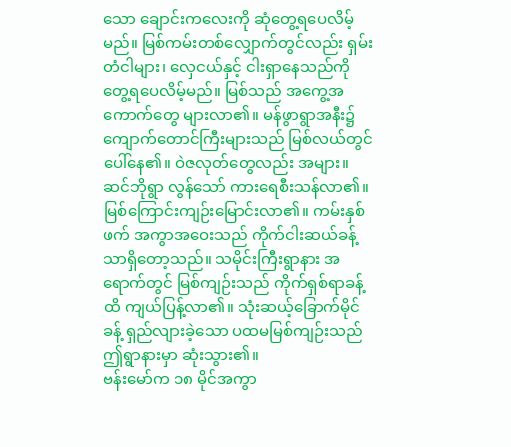သော ချောင်းကလေးကို ဆုံတွေ့ရပေလိမ့်မည်။ မြစ်ကမ်းတစ်လျှောက်တွင်လည်း ရှမ်းတံငါများ၊ လှေငယ်နှင့် ငါးရှာနေသည်ကို တွေ့ရပေလိမ့်မည်။ မြစ်သည် အကွေ့အကောက်တွေ များလာ၏။ မန်ဖွာရွာအနီး၌ ကျောက်တောင်ကြီးများသည် မြစ်လယ်တွင် ပေါ်နေ၏။ ဝဲဇလုတ်တွေလည်း အများ။
ဆင်ဘိုရွာ လွန်သော် ကားရေစီးသန်လာ၏။ မြစ်ကြောင်းကျဉ်းမြောင်းလာ၏။ ကမ်းနှစ်ဖက် အကွာအဝေးသည် ကိုက်ငါးဆယ်ခန့်သာရှိတော့သည်။ သမိုင်းကြီးရွာနား အရောက်တွင် မြစ်ကျဉ်းသည် ကိုက်ရှစ်ရာခန့်ထိ ကျယ်ပြန့်လာ၏။ သုံးဆယ့်ခြောက်မိုင်ခန့် ရှည်လျားခဲ့သော ပထမမြစ်ကျဉ်းသည် ဤရွာနားမှာ ဆုံးသွား၏။
ဗန်းမော်က ၁၈ မိုင်အကွာ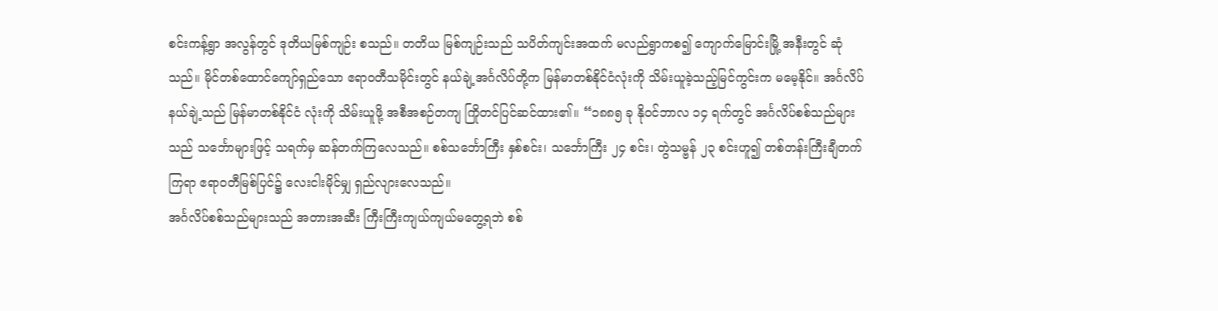စင်းကန့်ရွာ အလွန်တွင် ဒုတိယမြစ်ကျဉ်း စသည်။ တတိယ မြစ်ကျဉ်းသည် သပိတ်ကျင်းအထက် မလည်ရွာကစ၍ ကျောက်မြောင်းမြို့ အနီးတွင် ဆုံသည်။ မိုင်တစ်ထောင်ကျော်ရှည်သော ဧရာဝတီသမိုင်းတွင် နယ်ချဲ့အင်္ဂလိပ်တို့က မြန်မာတစ်နိုင်ငံလုံးကို သိမ်းယူခဲ့သည့်မြင်ကွင်းက မမေ့နိုင်။ အင်္ဂလိပ်နယ်ချဲ့သည် မြန်မာတစ်နိုင်ငံ လုံးကို သိမ်းယူဖို့ အစီအစဉ်တကျ ကြိုတင်ပြင်ဆင်ထား၏။ “၁၈၈၅ ခု နိုဝင်ဘာလ ၁၄ ရက်တွင် အင်္ဂလိပ်စစ်သည်များသည် သင်္ဘောများဖြင့် သရက်မှ ဆန်တက်ကြလေသည်။ စစ်သင်္ဘောကြီး နှစ်စင်း၊ သင်္ဘောကြီး ၂၄ စင်း၊ တွဲသမ္ဗန် ၂၃ စင်းဟူ၍ တစ်တန်းကြီးချီတက်ကြရာ ဧရာဝတီမြစ်ပြင်၌ လေးငါးမိုင်မျှ ရှည်လျားလေသည်။
အင်္ဂလိပ်စစ်သည်များသည် အတားအဆီး ကြီးကြီးကျယ်ကျယ်မတွေ့ရဘဲ စစ်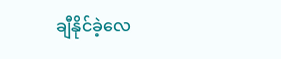ချီနိုင်ခဲ့လေ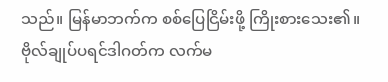သည်။ မြန်မာဘက်က စစ်ပြေငြိမ်းဖို့ ကြိုးစားသေး၏။ ဗိုလ်ချုပ်ပရင်ဒါဂတ်က လက်မ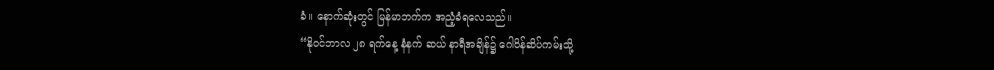ခံ။ နောက်ဆုံးတွင် မြန်မာဘက်က အညံ့ခံရလေသည်။
“နိုဝင်ဘာလ ၂၈ ရက်နေ့ နံနက် ဆယ် နာရီအချိန်၌ ဂေါဝိန်ဆိပ်ကမ်းသို့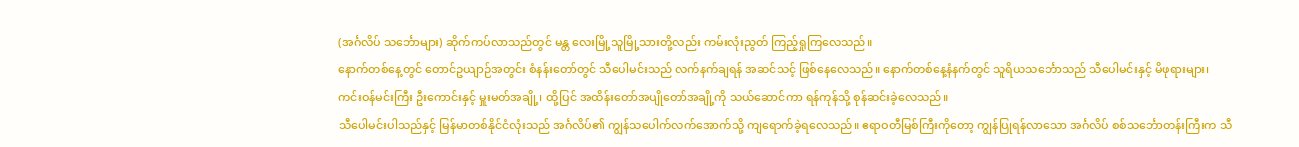(အင်္ဂလိပ် သင်္ဘောများ) ဆိုက်ကပ်လာသည်တွင် မန္တ လေးမြို့သူမြို့သားတို့လည်း ကမ်းလုံးညွတ် ကြည့်ရှုကြလေသည်။
နောက်တစ်နေ့တွင် တောင်ဥယျာဉ်အတွင်း စံနန်းတော်တွင် သီပေါမင်းသည် လက်နက်ချရန် အဆင်သင့် ဖြစ်နေလေသည်။ နောက်တစ်နေ့နံနက်တွင် သူရိယသင်္ဘောသည် သီပေါမင်းနှင့် မိဖုရားများ၊ ကင်းဝန်မင်းကြီး ဦးကောင်းနှင့် မှူးမတ်အချို့၊ ထို့ပြင် အထိန်းတော်အပျိုတော်အချို့ကို သယ်ဆောင်ကာ ရန်ကုန်သို့ စုန်ဆင်းခဲ့လေသည်။
သီပေါမင်းပါသည်နှင့် မြန်မာတစ်နိုင်ငံလုံးသည် အင်္ဂလိပ်၏ ကျွန်သပေါက်လက်အောက်သို့ ကျရောက်ခဲ့ရလေသည်။ ဧရာဝတီမြစ်ကြီးကိုတော့ ကျွန်ပြုရန်လာသော အင်္ဂလိပ် စစ်သင်္ဘောတန်းကြီးက သီ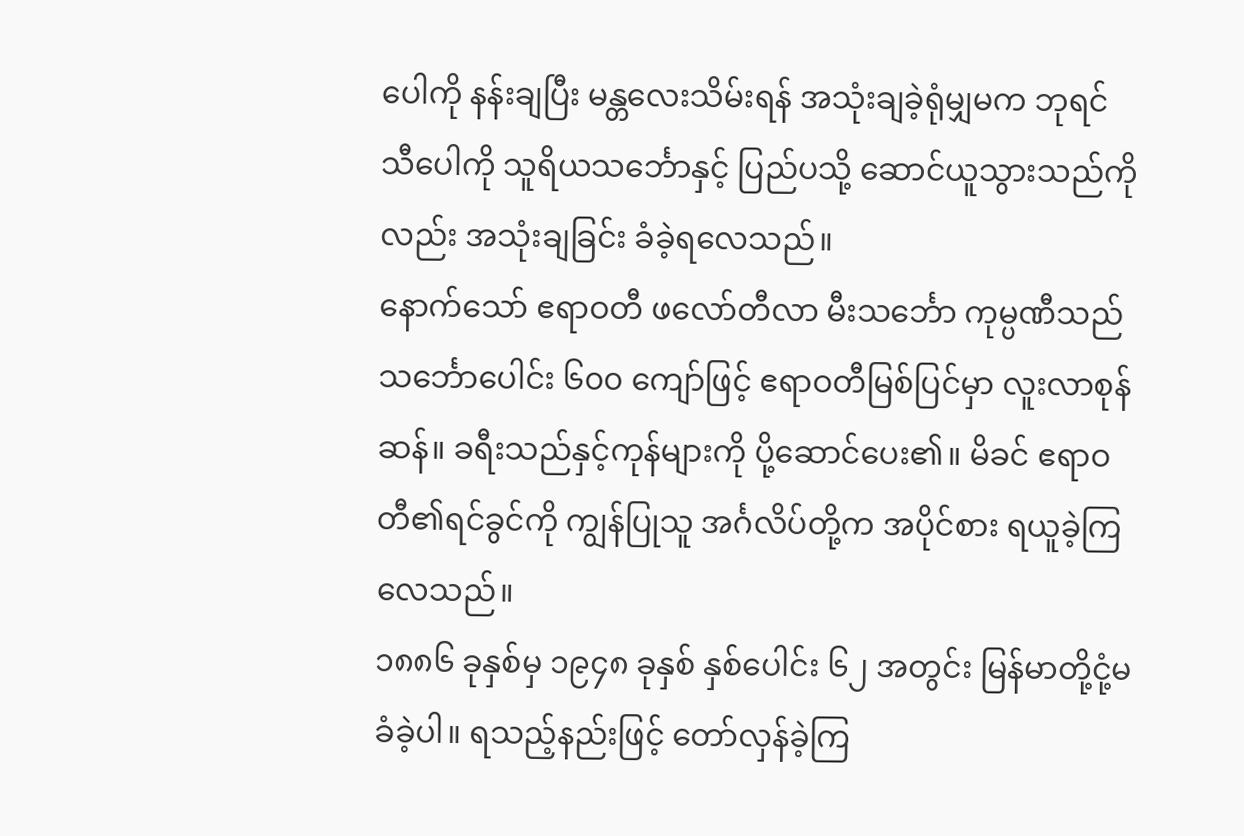ပေါကို နန်းချပြီး မန္တလေးသိမ်းရန် အသုံးချခဲ့ရုံမျှမက ဘုရင်သီပေါကို သူရိယသင်္ဘောနှင့် ပြည်ပသို့ ဆောင်ယူသွားသည်ကိုလည်း အသုံးချခြင်း ခံခဲ့ရလေသည်။
နောက်သော် ဧရာဝတီ ဖလော်တီလာ မီးသင်္ဘော ကုမ္ပဏီသည် သင်္ဘောပေါင်း ၆၀၀ ကျော်ဖြင့် ဧရာဝတီမြစ်ပြင်မှာ လူးလာစုန်ဆန်။ ခရီးသည်နှင့်ကုန်များကို ပို့ဆောင်ပေး၏။ မိခင် ဧရာဝတီ၏ရင်ခွင်ကို ကျွန်ပြုသူ အင်္ဂလိပ်တို့က အပိုင်စား ရယူခဲ့ကြလေသည်။
၁၈၈၆ ခုနှစ်မှ ၁၉၄၈ ခုနှစ် နှစ်ပေါင်း ၆၂ အတွင်း မြန်မာတို့ငုံ့မခံခဲ့ပါ။ ရသည့်နည်းဖြင့် တော်လှန်ခဲ့ကြ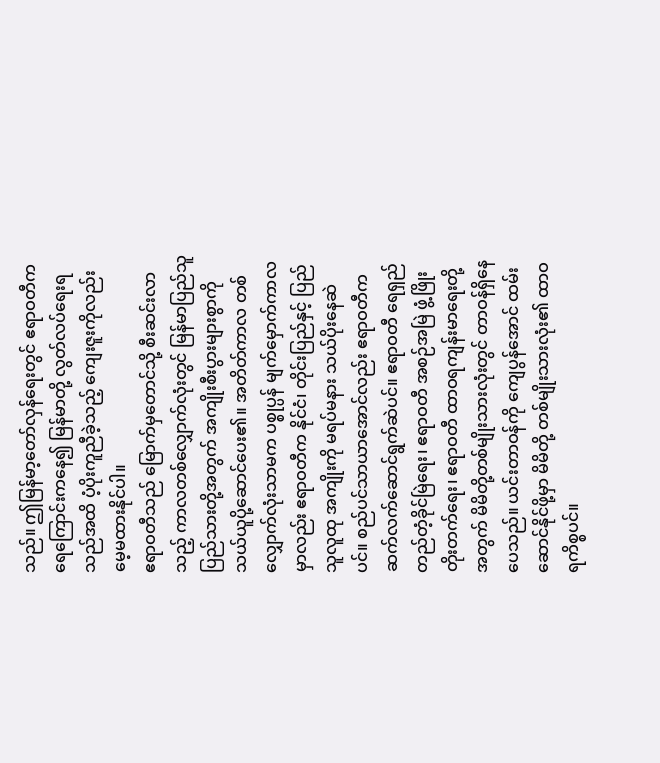သည်။ ဤမြန်မာ့တော်လှန်ရေးတွင် ဧရာဝတီက ရေကြောင်းကနေ၍ မြန်မာတို့ လွတ်လပ်ရေးရသည်အထိ ပံ့ပိုးကူညီခဲ့သည့် ကျေးဇူးကိုလည်း မေ့မထားနိုင်ပါ။
ဧရာဝတီသည် မြောက်မှတောင်သို့ စီးဆင်းလာသည့် ကာလတစ်လျှောက်လုံးတွင် မြန်မာပြည်သူပြည်သားတို့အတွက် အကျိုးစီးပွားများစွာကို သယ်ယူပို့ဆောင်ပေး၏။ အတိတ်ကာလ တစ်လျှောက်လုံးသာမက ပစ္စုပ္ပန် မျက်မှောက်ကာလမှာလည်း ဧရာဝတီက နိုင်ငံ၊ တိုင်းပြည်နှင့် ပြည်သူလူထု အကျိုးကို မရပ်မနား သယ်ပိုးနေဆဲပင်။ စည်ပင်သာယာအောင်လည်း ဧရာဝတီက ဆက်လက်ဆောင်ရွက်ဆဲပင်။ ဧရာဝတီ ရေရှည်တည်တံ့ခိုင်မြဲရေး၊ ဧရာဝတီ အစဉ်အမြဲ ဖွံ့ဖြိုးတိုးတက်ရေး၊ ဧရာဝတီ ထာဝရကျန်းမာရေးတို့အတွက် မိမိတို့တစ်မျိုးသားလုံးတွင် တာဝန်ရှိနေပေသည်။ ယင်းတာဝန်ကို ကျေပွန်အောင် ထမ်းဆောင်နိုင်ဖို့မှာ မိမိတို့ တစ်မျိုးသားလုံး၏ ထာဝရကိစ္စပင်။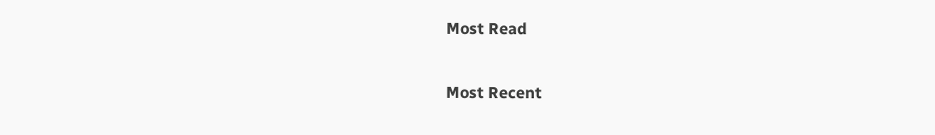Most Read

Most Recent